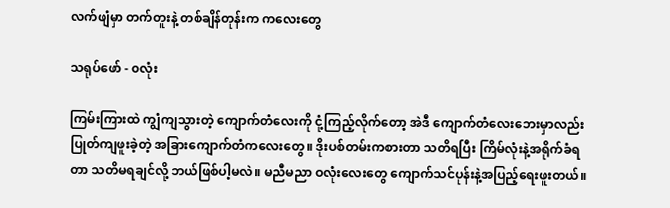လက်ဖျံမှာ တက်တူးနဲ့ တစ်ချိန်တုန်းက ကလေးတွေ

သရုပ်ဖော် - ၀လုံး

ကြမ်းကြားထဲ ကျွံကျသွားတဲ့ ကျောက်တံလေးကို ငုံ့ကြည့်လိုက်တော့ အဲဒီ ကျောက်တံလေးဘေးမှာလည်း ပြုတ်ကျဖူးခဲ့တဲ့ အခြားကျောက်တံကလေးတွေ။ ဒိုးပစ်တမ်းကစားတာ သတိရပြီး ကြိမ်လုံးနဲ့အရိုက်ခံရတာ သတိမရချင်လို့ ဘယ်ဖြစ်ပါ့မလဲ။ မညီမညာ ဝလုံးလေးတွေ ကျောက်သင်ပုန်းနဲ့အပြည့်ရေးဖူးတယ်။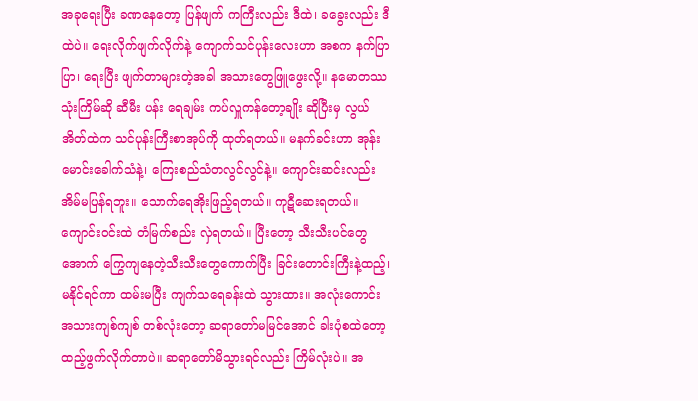အခုရေးပြီး ခဏနေတော့ ပြန်ဖျက် ကကြီးလည်း ဒီထဲ၊ ခခွေးလည်း ဒီထဲပဲ။ ရေးလိုက်ဖျက်လိုက်နဲ့ ကျောက်သင်ပုန်းလေးဟာ အစက နက်ပြာပြာ၊ ရေးပြီး ဖျက်တာများတဲ့အခါ အသားတွေဖြူဖွေးလို့။ နမောတဿသုံးကြိမ်ဆို ဆီမီး ပန်း ရေချမ်း ကပ်လှူကန်တော့ချိုး ဆိုပြီးမှ လွယ်အိတ်ထဲက သင်ပုန်းကြီးစာအုပ်ကို ထုတ်ရတယ်။ မနက်ခင်းဟာ အုန်းမောင်းခေါက်သံနဲ့၊ ကြေးစည်သံတလွင်လွင်နဲ့။ ကျောင်းဆင်းလည်း အိမ်မပြန်ရဘူး။ သောက်ရေအိုးဖြည့်ရတယ်။ ကုဋီဆေးရတယ်။ ကျောင်းဝင်းထဲ တံမြက်စည်း လှဲရတယ်။ ပြီးတော့ သီးသီးပင်တွေအောက် ကြွေကျနေတဲ့သီးသီးတွေကောက်ပြီး ခြင်းတောင်းကြီးနဲ့ထည့်၊ မနိုင်ရင်ကာ ထမ်းမပြီး ကျက်သရေခန်းထဲ သွားထား။ အလုံးကောင်း အသားကျစ်ကျစ် တစ်လုံးတော့ ဆရာတော်မမြင်အောင် ခါးပုံစထဲတော့ ထည့်ဖွက်လိုက်တာပဲ။ ဆရာတော်မိသွားရင်လည်း ကြိမ်လုံးပဲ။ အ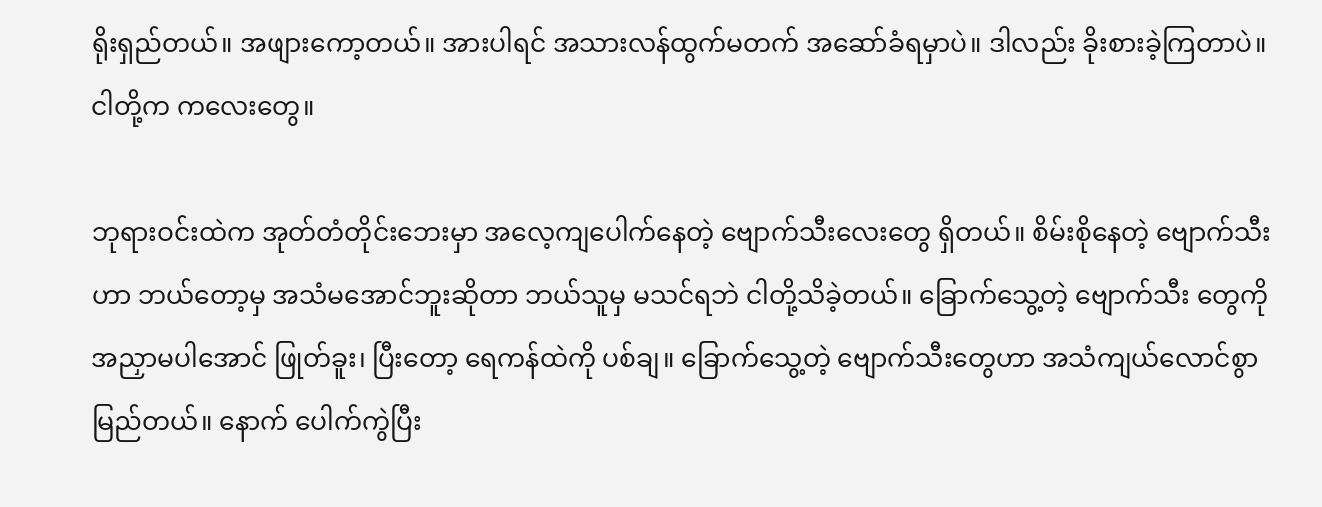ရိုးရှည်တယ်။ အဖျားကော့တယ်။ အားပါရင် အသားလန်ထွက်မတက် အဆော်ခံရမှာပဲ။ ဒါလည်း ခိုးစားခဲ့ကြတာပဲ။ ငါတို့က ကလေးတွေ။

ဘုရားဝင်းထဲက အုတ်တံတိုင်းဘေးမှာ အလေ့ကျပေါက်နေတဲ့ ဗျောက်သီးလေးတွေ ရှိတယ်။ စိမ်းစိုနေတဲ့ ဗျောက်သီးဟာ ဘယ်တော့မှ အသံမအောင်ဘူးဆိုတာ ဘယ်သူမှ မသင်ရဘဲ ငါတို့သိခဲ့တယ်။ ခြောက်သွေ့တဲ့ ဗျောက်သီး တွေကို အညှာမပါအောင် ဖြုတ်ခူး၊ ပြီးတော့ ရေကန်ထဲကို ပစ်ချ။ ခြောက်သွေ့တဲ့ ဗျောက်သီးတွေဟာ အသံကျယ်လောင်စွာမြည်တယ်။ နောက် ပေါက်ကွဲပြီး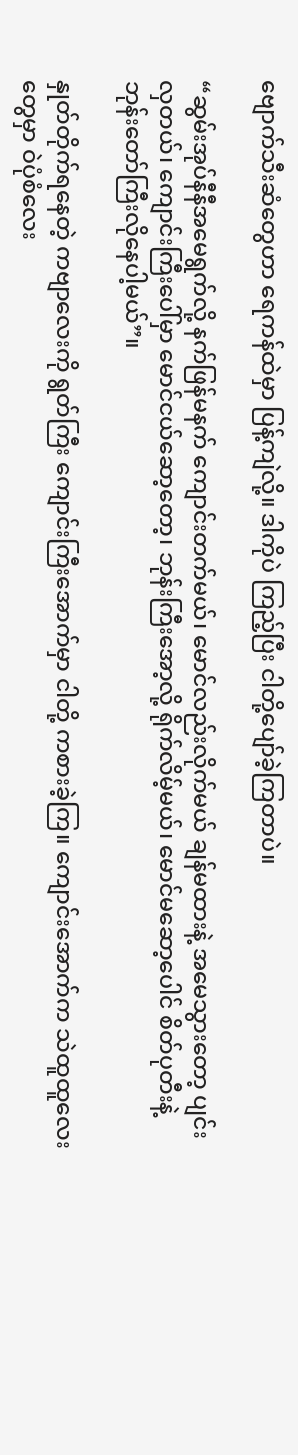ဗျောက်သီးဆံတွေဟာ ရေကန်ထဲမှာ ပြန့်ကျဲလို့။ ဒါကိုပဲ ကြည့်ပြီး ငါတို့ပျော်ခဲ့ကြတာပဲ။

“ဆွမ်းအုပ်နီနီအမေရွက်လို့ နက်ဖြန်မနက် ကျောင်းတက်မယ်၊ မောင်လည်းလိုက်မယ် ချန်မထားနဲ့ အမေသွားတော့ ပျင်းလှတယ်၊ ကျောင်းကြီးပေါ်မှာ မောင်ငယ်ဆော့တော့၊ ဘုန်းကြီးအော့လို့ ရိုက်လိမ့်မယ်၊ မောင်မဆော့ပေါင် စိတ်ပုတီးနဲ့ ဘုန်းတော်ကြီးလိုနေပါ့မယ်”။

နှုတ်တိုက်ရနေတဲ့ ကဗျာလေးကို ရွတ်ကြီး ကျောင်းကြီးအောက်မှာ ငါတို့ ကစားခဲ့ကြ။ ကျောင်းအောက်က သဲထူထူလေးတွေမှာ ဝဲပုံစံလေး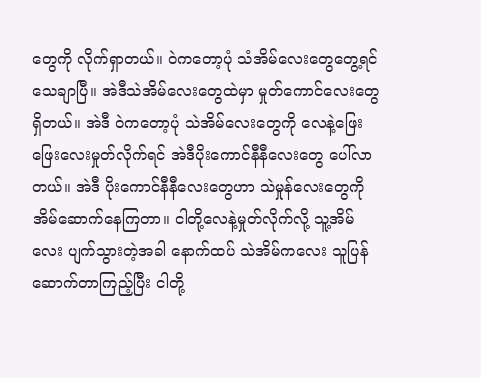တွေကို လိုက်ရှာတယ်။ ဝဲကတော့ပုံ သံအိမ်လေးတွေတွေ့ရင် သေချာပြီ။ အဲဒီသဲအိမ်လေးတွေထဲမှာ မှုတ်ကောင်လေးတွေရှိတယ်။ အဲဒီ ဝဲကတော့ပုံ သဲအိမ်လေးတွေကို လေနဲ့ဖြေးဖြေးလေးမှုတ်လိုက်ရင် အဲဒီပိုးကောင်နီနီလေးတွေ ပေါ်လာတယ်။ အဲဒီ ပိုးကောင်နီနီလေးတွေဟာ သဲမှုန်လေးတွေကို အိမ်ဆောက်နေကြတာ။ ငါတို့လေနဲ့မှုတ်လိုက်လို့ သူ့အိမ်လေး ပျက်သွားတဲ့အခါ နောက်ထပ် သဲအိမ်ကလေး သူပြန်ဆောက်တာကြည့်ပြီး ငါတို့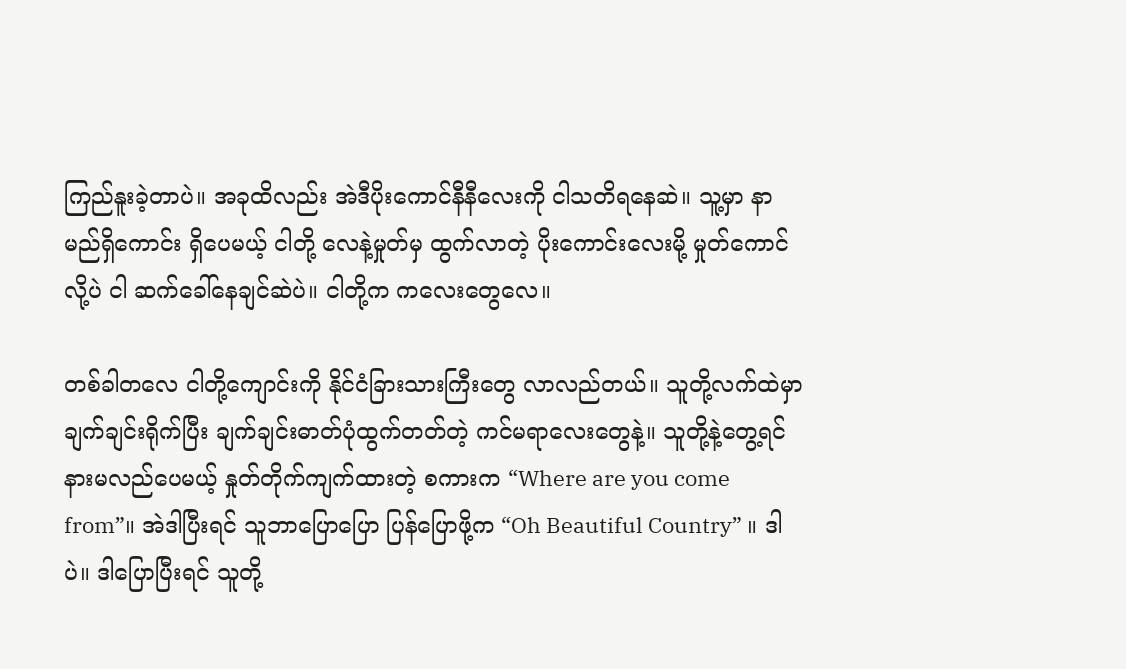ကြည်နူးခဲ့တာပဲ။ အခုထိလည်း အဲဒီပိုးကောင်နီနီလေးကို ငါသတိရနေဆဲ။ သူ့မှာ နာမည်ရှိကောင်း ရှိပေမယ့် ငါတို့ လေနဲ့မှုတ်မှ ထွက်လာတဲ့ ပိုးကောင်းလေးမို့ မှုတ်ကောင်လို့ပဲ ငါ ဆက်ခေါ်နေချင်ဆဲပဲ။ ငါတို့က ကလေးတွေလေ။

တစ်ခါတလေ ငါတို့ကျောင်းကို နိုင်ငံခြားသားကြီးတွေ လာလည်တယ်။ သူတို့လက်ထဲမှာ ချက်ချင်းရိုက်ပြီး ချက်ချင်းဓာတ်ပုံထွက်တတ်တဲ့ ကင်မရာလေးတွေနဲ့။ သူတို့နဲ့တွေ့ရင် နားမလည်ပေမယ့် နှုတ်တိုက်ကျက်ထားတဲ့ စကားက “Where are you come from”။ အဲဒါပြီးရင် သူဘာပြောပြော ပြန်ပြောဖို့က “Oh Beautiful Country” ။ ဒါပဲ။ ဒါပြောပြီးရင် သူတို့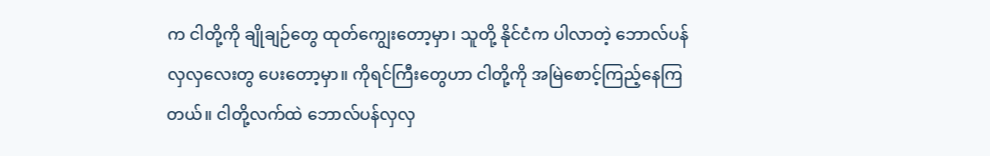က ငါတို့ကို ချိုချဉ်တွေ ထုတ်ကျွေးတော့မှာ၊ သူတို့ နိုင်ငံက ပါလာတဲ့ ဘောလ်ပန်လှလှလေးတွ ပေးတော့မှာ။ ကိုရင်ကြီးတွေဟာ ငါတို့ကို အမြဲစောင့်ကြည့်နေကြတယ်။ ငါတို့လက်ထဲ ဘောလ်ပန်လှလှ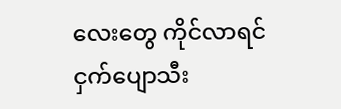လေးတွေ ကိုင်လာရင် ငှက်ပျောသီး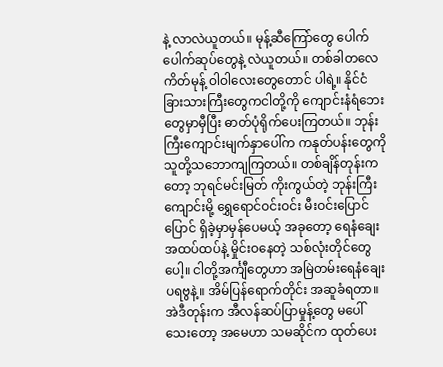နဲ့ လာလဲယူတယ်။ မုန့်ဆီကြော်တွေ ပေါက်ပေါက်ဆုပ်တွေနဲ့ လဲယူတယ်။ တစ်ခါတလေ ကိတ်မုန့် ဝါဝါလေးတွေတောင် ပါရဲ့။ နိုင်ငံခြားသားကြီးတွေကငါတို့ကို ကျောင်းနံရံဘေးတွေမှာမှီပြီး ဓာတ်ပုံရိုက်ပေးကြတယ်။ ဘုန်းကြီးကျောင်းမျက်နှာပေါ်က ကနုတ်ပန်းတွေကို သူတို့သဘောကျကြတယ်။ တစ်ချိန်တုန်းကတော့ ဘုရင်မင်းမြတ် ကိုးကွယ်တဲ့ ဘုန်းကြီးကျောင်းမို့ ရွှေရောင်ဝင်းဝင်း မီးဝင်းပြောင်ပြောင် ရှိခဲ့မှာမှန်ပေမယ့် အခုတော့ ရေနံချေး အထပ်ထပ်နဲ့ မှိုင်းဝနေတဲ့ သစ်လုံးတိုင်တွေပေါ့။ ငါတို့အင်္ကျီတွေဟာ အမြဲတမ်းရေနံချေး ပရဗွနဲ့။ အိမ်ပြန်ရောက်တိုင်း အဆူခံရတာ။ အဲဒီတုန်းက အီလန်ဆပ်ပြာမှုန့်တွေ မပေါ်သေးတော့ အမေဟာ သမဆိုင်က ထုတ်ပေး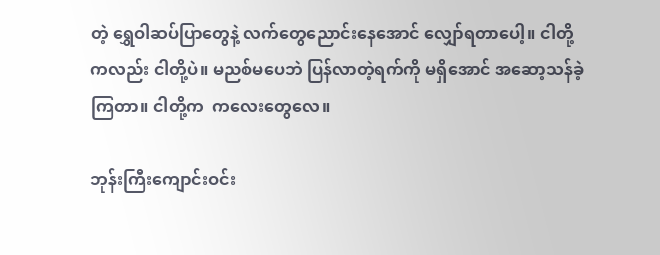တဲ့ ရွှေဝါဆပ်ပြာတွေနဲ့ လက်တွေညောင်းနေအောင် လျှော်ရတာပေါ့။ ငါတို့ကလည်း ငါတို့ပဲ။ မညစ်မပေဘဲ ပြန်လာတဲ့ရက်ကို မရှိအောင် အဆော့သန်ခဲ့ကြတာ။ ငါတို့က  ကလေးတွေလေ။

ဘုန်းကြီးကျောင်းဝင်း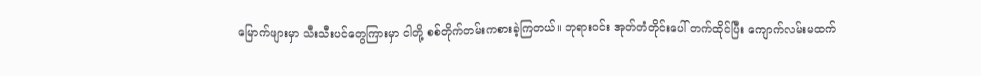မြောက်ဖျားမှာ သီးသီးပင်တွေကြားမှာ ငါတို့ စစ်တိုက်တမ်းကစားခဲ့ကြတယ်။ ဘုရားဝင်း အုတ်တံတိုင်းပေါ် တက်ထိုင်ပြီး ကျောက်လမ်းမထက်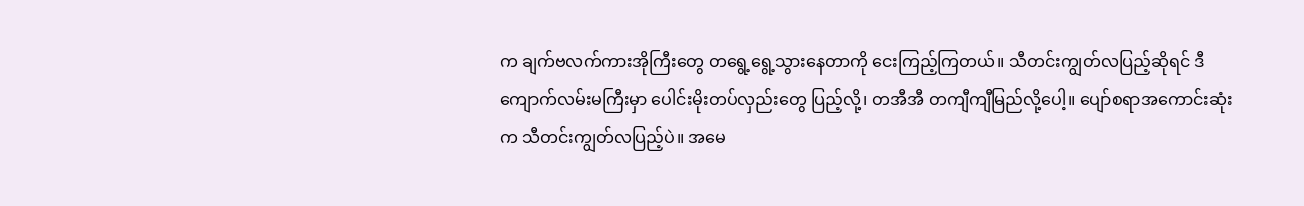က ချက်ဗလက်ကားအိုကြီးတွေ တရွေ့ရွေ့သွားနေတာကို ငေးကြည့်ကြတယ်။ သီတင်းကျွတ်လပြည့်ဆိုရင် ဒီကျောက်လမ်းမကြီးမှာ ပေါင်းမိုးတပ်လှည်းတွေ ပြည့်လို့၊ တအီအီ တကျီကျီမြည်လို့ပေါ့။ ပျော်စရာအကောင်းဆုံးက သီတင်းကျွတ်လပြည့်ပဲ။ အမေ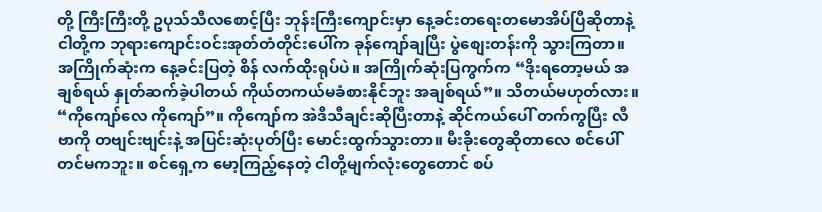တို့ ကြီးကြီးတို့ ဥပုသ်သီလစောင့်ပြီး ဘုန်းကြီးကျောင်းမှာ နေ့ခင်းတရေးတမောအိပ်ပြီဆိုတာနဲ့ ငါတို့က ဘုရားကျောင်းဝင်းအုတ်တံတိုင်းပေါ်က ခုန်ကျော်ချပြီး ပွဲစျေးတန်းကို သွားကြတာ။ အကြိုက်ဆုံးက နေ့ခင်းပြတဲ့ စိန် လက်ထိုးရုပ်ပဲ။ အကြိုက်ဆုံးပြကွက်က “ဒိုးရတော့မယ် အချစ်ရယ် နှုတ်ဆက်ခဲ့ပါတယ် ကိုယ်တကယ်မခံစားနိုင်ဘူး အချစ်ရယ်”။ သိတယ်မဟုတ်လား။ “ကိုကျော်လေ ကိုကျော်”။ ကိုကျော်က အဲဒီသီချင်းဆိုပြီးတာနဲ့ ဆိုင်ကယ်ပေါ် တက်ကွပြီး လီဗာကို တဗျင်းဗျင်းနဲ့ အပြင်းဆုံးပုတ်ပြီး မောင်းထွက်သွားတာ။ မီးခိုးတွေဆိုတာလေ စင်ပေါ်တင်မကဘူး။ စင်ရှေ့က မော့ကြည့်နေတဲ့ ငါတို့မျက်လုံးတွေတောင် စပ်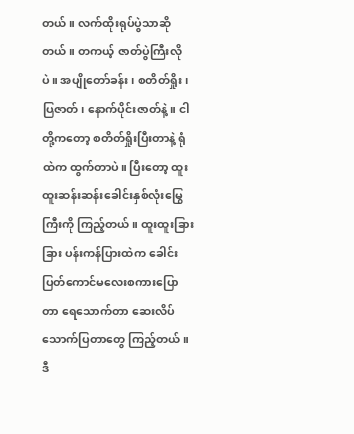တယ်။ လက်ထိုးရုပ်ပွဲသာဆိုတယ်။ တကယ့် ဇာတ်ပွဲကြီးလိုပဲ။ အပျိုတော်ခန်း၊ စတိတ်ရှိုး၊ ပြဇာတ်၊ နောက်ပိုင်းဇာတ်နဲ့။ ငါတို့ကတော့ စတိတ်ရှိုးပြီးတာနဲ့ ရုံထဲက ထွက်တာပဲ။ ပြီးတော့ ထူးထူးဆန်းဆန်းခေါင်းနှစ်လုံးမြွေကြီးကို ကြည့်တယ်။ ထူးထူးခြားခြား ပန်းကန်ပြားထဲက ခေါင်းပြတ်ကောင်မလေးစကားပြောတာ ရေသောက်တာ ဆေးလိပ်သောက်ပြတာတွေ ကြည့်တယ်။ ဒီ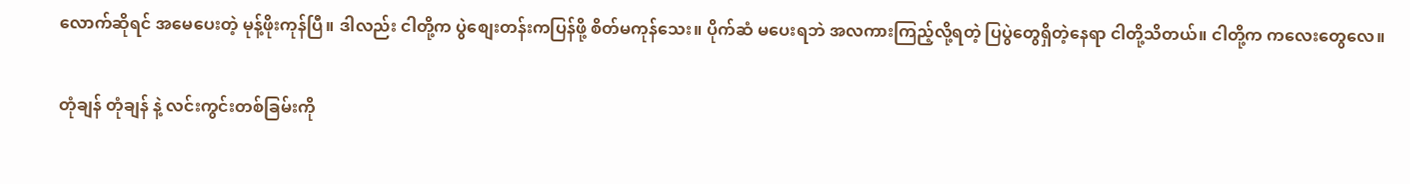လောက်ဆိုရင် အမေပေးတဲ့ မုန့်ဖိုးကုန်ပြီ။ ဒါလည်း ငါတို့က ပွဲစျေးတန်းကပြန်ဖို့ စိတ်မကုန်သေး။ ပိုက်ဆံ မပေးရဘဲ အလကားကြည့်လို့ရတဲ့ ပြပွဲတွေရှိတဲ့နေရာ ငါတို့သိတယ်။ ငါတို့က ကလေးတွေလေ။

တုံချန် တုံချန် နဲ့ လင်းကွင်းတစ်ခြမ်းကို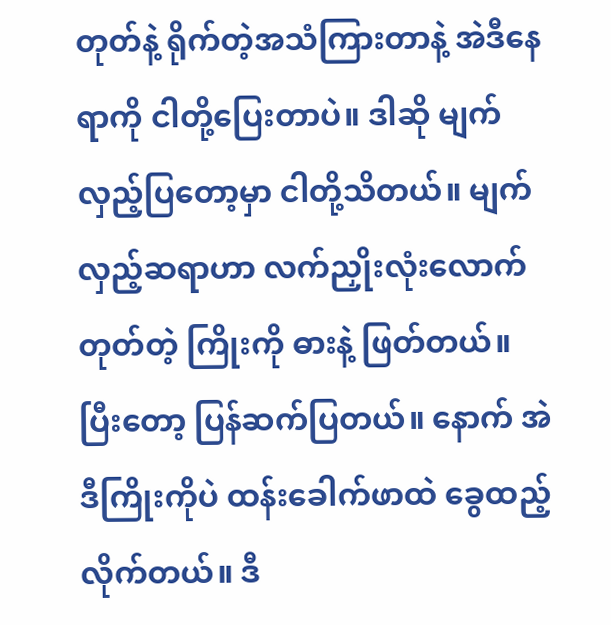တုတ်နဲ့ ရိုက်တဲ့အသံကြားတာနဲ့ အဲဒီနေရာကို ငါတို့ပြေးတာပဲ။ ဒါဆို မျက်လှည့်ပြတော့မှာ ငါတို့သိတယ်။ မျက်လှည့်ဆရာဟာ လက်ညှိုးလုံးလောက် တုတ်တဲ့ ကြိုးကို ဓားနဲ့ ဖြတ်တယ်။ ပြီးတော့ ပြန်ဆက်ပြတယ်။ နောက် အဲဒီကြိုးကိုပဲ ထန်းခေါက်ဖာထဲ ခွေထည့်လိုက်တယ်။ ဒီ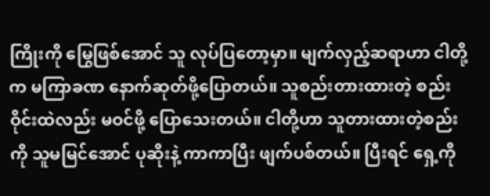ကြိုးကို မြွေဖြစ်အောင် သူ လုပ်ပြတော့မှာ။ မျက်လှည့်ဆရာဟာ ငါတို့က မကြာခဏ နောက်ဆုတ်ဖို့ပြောတယ်။ သူစည်းတားထားတဲ့ စည်းဝိုင်းထဲလည်း မဝင်ဖို့ ပြောသေးတယ်။ ငါတို့ဟာ သူတားထားတဲ့စည်းကို သူမမြင်အောင် ပုဆိုးနဲ့ ကာကာပြီး ဖျက်ပစ်တယ်။ ပြီးရင် ရှေ့ကို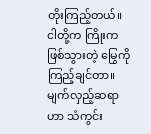တိုးကြည့်တယ်။ ငါတို့က ကြိုးက ဖြစ်သွားတဲ့ မြွေကို ကြည့်ချင်တာ။ မျက်လှည့်ဆရာဟာ သံကွင်း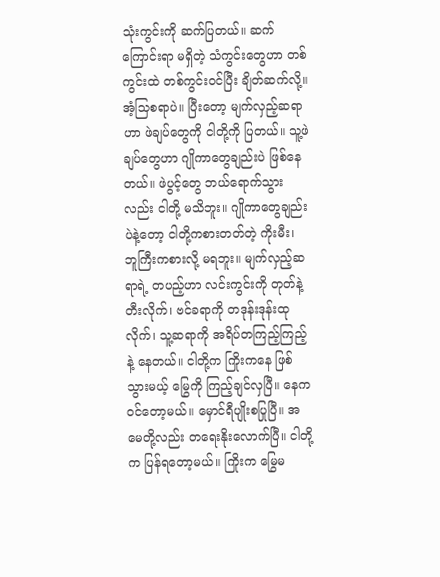သုံးကွင်းကို ဆက်ပြတယ်။ ဆက်ကြောင်းရာ မရှိတဲ့ သံကွင်းတွေဟာ တစ်ကွင်းထဲ တစ်ကွင်းဝင်ပြီး ချိတ်ဆက်လို့။ အံ့သြစရာပဲ။ ပြီးတော့ မျက်လှည့်ဆရာဟာ ဖဲချပ်တွေကို ငါတို့ကို ပြတယ်။ သူ့ဖဲချပ်တွေဟာ ဂျိုကာတွေချည်းပဲ ဖြစ်နေတယ်။ ဖဲပွင့်တွေ ဘယ်ရောက်သွားလည်း ငါတို့ မသိဘူး။ ဂျိုကာတွေချည်းပဲနဲ့တော့ ငါတို့ကစားတတ်တဲ့ ကိုးမီး၊ ဘူကြီးကစားလို့ မရဘူး။ မျက်လှည့်ဆရာရဲ့ တပည့်ဟာ လင်းကွင်းကို တုတ်နဲ့ တီးလိုက်၊ ဗင်ခရာကို တဒုန်းဒုန်းထုလိုက်၊ သူ့ဆရာကို အရိပ်တကြည့်ကြည့်နဲ့ နေတယ်။ ငါတို့က ကြိုးကနေ ဖြစ်သွားမယ့် မြွေကို ကြည့်ချင်လှပြီ။ နေက ဝင်တော့မယ်။ မှောင်ရီပျိုးစပြုပြီ။ အမေတို့လည်း တရေးနိုးလောက်ပြီ။ ငါတို့က ပြန်ရတော့မယ်။ ကြိုးက မြွေမ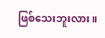ဖြစ်သေးဘူးလား။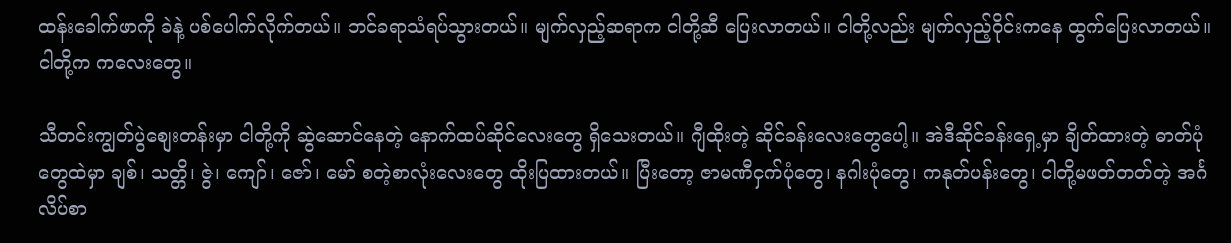ထန်းခေါက်ဖာကို ခဲနဲ့ ပစ်ပေါက်လိုက်တယ်။ ဘင်ခရာသံရပ်သွားတယ်။ မျက်လှည့်ဆရာက ငါတို့ဆီ ပြေးလာတယ်။ ငါတို့လည်း မျက်လှည့်ဝိုင်းကနေ ထွက်ပြေးလာတယ်။ ငါတို့က ကလေးတွေ။

သီတင်းကျွတ်ပွဲစျေးတန်းမှာ ငါတို့ကို ဆွဲဆောင်နေတဲ့ နောက်ထပ်ဆိုင်လေးတွေ ရှိသေးတယ်။ ဂျီထိုးတဲ့ ဆိုင်ခန်းလေးတွေပေါ့။ အဲဒီဆိုင်ခန်းရှေ့မှာ ချိတ်ထားတဲ့ ဓာတ်ပုံတွေထဲမှာ ချစ်၊ သတ္တိ၊ ဇွဲ၊ ကျော်၊ ဇော်၊ မော် စတဲ့စာလုံးလေးတွေ ထိုးပြထားတယ်။ ပြီးတော့ ဇာမဏီငှက်ပုံတွေ၊ နဂါးပုံတွေ၊ ကနုတ်ပန်းတွေ၊ ငါတို့မဖတ်တတ်တဲ့ အင်္ဂလိပ်စာ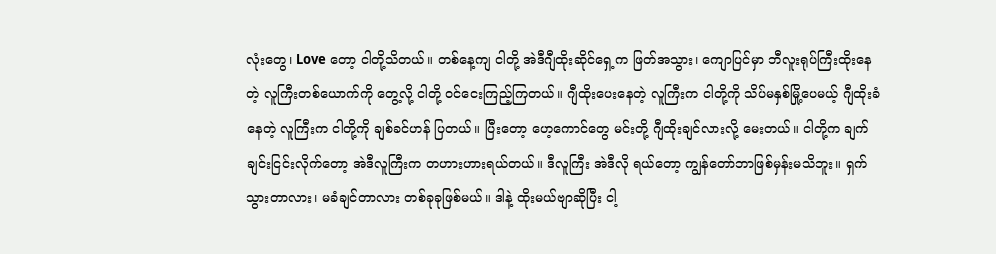လုံးတွေ၊ Love တော့ ငါတို့သိတယ်။ တစ်နေ့ကျ ငါတို့ အဲဒီဂျီထိုးဆိုင်ရှေ့က ဖြတ်အသွား၊ ကျောပြင်မှာ ဘီလူးရုပ်ကြီးထိုးနေတဲ့ လူကြီးတစ်ယောက်ကို တွေ့လို့ ငါတို့ ဝင်ငေးကြည့်ကြတယ်။ ဂျီထိုးပေးနေတဲ့ လူကြီးက ငါတို့ကို သိပ်မနှစ်မြို့ပေမယ့် ဂျီထိုးခံနေတဲ့ လူကြီးက ငါတို့ကို ချစ်ခင်ဟန် ပြတယ်။ ပြီးတော့ ဟေ့ကောင်တွေ မင်းတို့ ဂျီထိုးချင်လားလို့ မေးတယ်။ ငါတို့က ချက်ချင်းငြင်းလိုက်တော့ အဲဒီလူကြီးက တဟားဟားရယ်တယ်။ ဒီလူကြီး အဲဒီလို ရယ်တော့ ကျွန်တော်ဘာဖြစ်မှန်းမသိဘူး။ ရှက်သွားတာလား၊ မခံချင်တာလား တစ်ခုခုဖြစ်မယ်။ ဒါနဲ့ ထိုးမယ်ဗျာဆိုပြီး ငါ့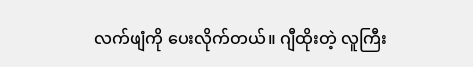လက်ဖျံကို ပေးလိုက်တယ်။ ဂျီထိုးတဲ့ လူကြီး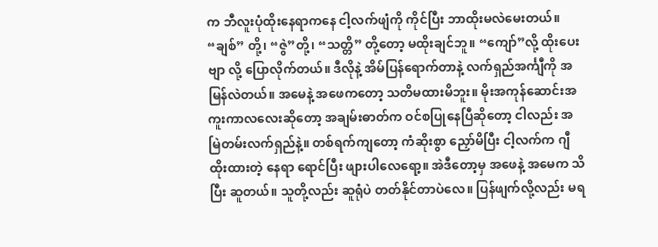က ဘီလူးပုံထိုးနေရာကနေ ငါ့လက်ဖျံကို ကိုင်ပြီး ဘာထိုးမလဲမေးတယ်။ “ချစ်” တို့၊ “ဇွဲ”တို့၊ “သတ္တိ” တို့တော့ မထိုးချင်ဘူ။ “ကျော်”လို့ ထိုးပေးဗျာ လို့ ပြောလိုက်တယ်။ ဒီလိုနဲ့ အိမ်ပြန်ရောက်တာနဲ့ လက်ရှည်အင်္ကျီကို အမြန်လဲတယ်။ အမေနဲ့ အဖေကတော့ သတိမထားမိဘူး။ မိုးအကုန်ဆောင်းအကူးကာလလေးဆိုတော့ အချမ်းဓာတ်က ဝင်စပြုနေပြီဆိုတော့ ငါလည်း အမြဲတမ်းလက်ရှည်နဲ့။ တစ်ရက်ကျတော့ ကံဆိုးစွာ ညှော်မိပြီး ငါ့လက်က ဂျီထိုးထားတဲ့ နေရာ ရောင်ပြီး ဖျားပါလေရော့။ အဲဒီတော့မှ အဖေနဲ့ အမေက သိပြီး ဆူတယ်။ သူတို့လည်း ဆူရုံပဲ တတ်နိုင်တာပဲလေ။ ပြန်ဖျက်လို့လည်း မရ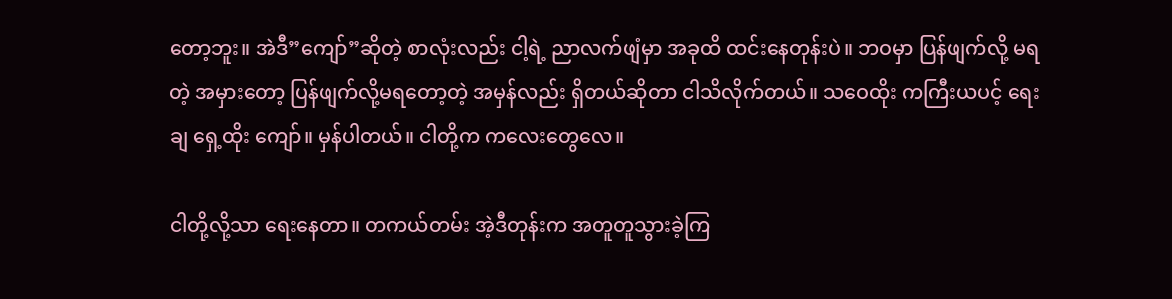တော့ဘူး။ အဲဒီ”ကျော်”ဆိုတဲ့ စာလုံးလည်း ငါ့ရဲ့ ညာလက်ဖျံမှာ အခုထိ ထင်းနေတုန်းပဲ။ ဘဝမှာ ပြန်ဖျက်လို့ မရတဲ့ အမှားတော့ ပြန်ဖျက်လို့မရတော့တဲ့ အမှန်လည်း ရှိတယ်ဆိုတာ ငါသိလိုက်တယ်။ သဝေထိုး ကကြီးယပင့် ရေးချ ရှေ့ထိုး ကျော်။ မှန်ပါတယ်။ ငါတို့က ကလေးတွေလေ။

ငါတို့လို့သာ ရေးနေတာ။ တကယ်တမ်း အဲ့ဒီတုန်းက အတူတူသွားခဲ့ကြ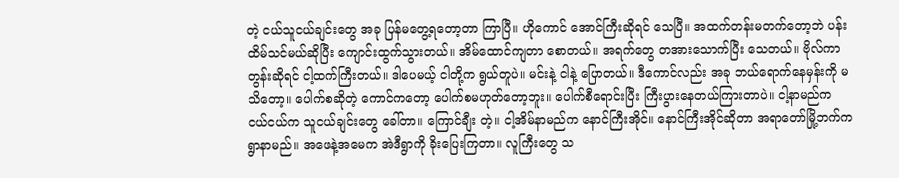တဲ့ ငယ်သူငယ်ချင်းတွေ အခု ပြန်မတွေ့ရတော့တာ ကြာပြီ။ ဟိုကောင် အောင်ကြီးဆိုရင် သေပြီ။ အထက်တန်းမတက်တော့ဘဲ ပန်းထိမ်သင်မယ်ဆိုပြီး ကျောင်းထွက်သွားတယ်။ အိမ်ထောင်ကျတာ စောတယ်။ အရက်တွေ တအားသောက်ပြီး သေတယ်။ ဗိုလ်ကာတွန်းဆိုရင် ငါ့ထက်ကြီးတယ်။ ဒါပေမယ့် ငါတို့က ရွယ်တူပဲ။ မင်းနဲ့ ငါနဲ့ ပြောတယ်။ ဒီကောင်လည်း အခု ဘယ်ရောက်နေမှန်းကို မသိတော့။ ပေါက်စဆိုတဲ့ ကောင်ကတော့ ပေါက်စမဟုတ်တော့ဘူး။ ပေါက်စီရောင်းပြီး ကြီးပွားနေတယ်ကြားတာပဲ။ ငါ့နာမည်က ငယ်ငယ်က သူငယ်ချင်းတွေ ခေါ်တာ။ ကြောင်ချီး တဲ့။ ငါ့အိမ်နာမည်က နောင်ကြီးအိုင်။ နောင်ကြီးအိုင်ဆိုတာ အရာတော်မြို့ဘက်က ရွာနာမည်။ အဖေနဲ့အမေက အဲဒီရွာကို ခိုးပြေးကြတာ။ လူကြီးတွေ သ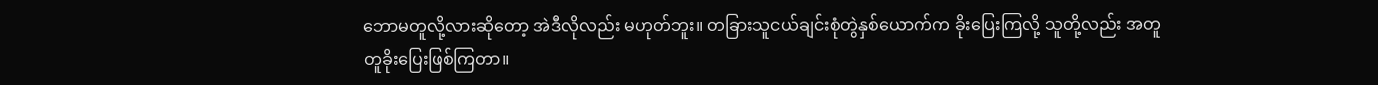ဘောမတူလို့လားဆိုတော့ အဲဒီလိုလည်း မဟုတ်ဘူး။ တခြားသူငယ်ချင်းစုံတွဲနှစ်ယောက်က ခိုးပြေးကြလို့ သူတို့လည်း အတူတူခိုးပြေးဖြစ်ကြတာ။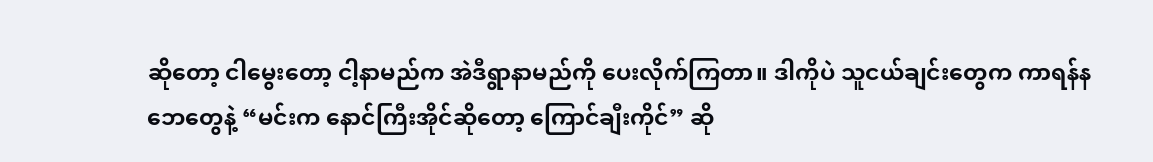ဆိုတော့ ငါမွေးတော့ ငါ့နာမည်က အဲဒီရွာနာမည်ကို ပေးလိုက်ကြတာ။ ဒါကိုပဲ သူငယ်ချင်းတွေက ကာရန်နဘေတွေနဲ့ “မင်းက နောင်ကြီးအိုင်ဆိုတော့ ကြောင်ချီးကိုင်” ဆို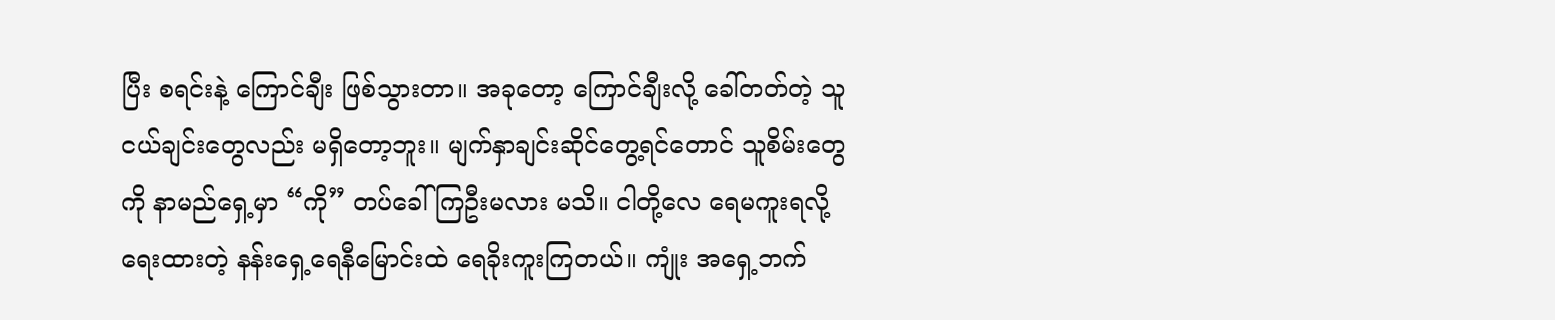ပြီး စရင်းနဲ့ ကြောင်ချီး ဖြစ်သွားတာ။ အခုတော့ ကြောင်ချီးလို့ ခေါ်တတ်တဲ့ သူငယ်ချင်းတွေလည်း မရှိတော့ဘူး။ မျက်နှာချင်းဆိုင်တွေ့ရင်တောင် သူစိမ်းတွေကို နာမည်ရှေ့မှာ “ကို” တပ်ခေါ်ကြဦးမလား မသိ။ ငါတို့လေ ရေမကူးရလို့ ရေးထားတဲ့ နန်းရှေ့ရေနီမြောင်းထဲ ရေခိုးကူးကြတယ်။ ကျုံး အရှေ့ဘက်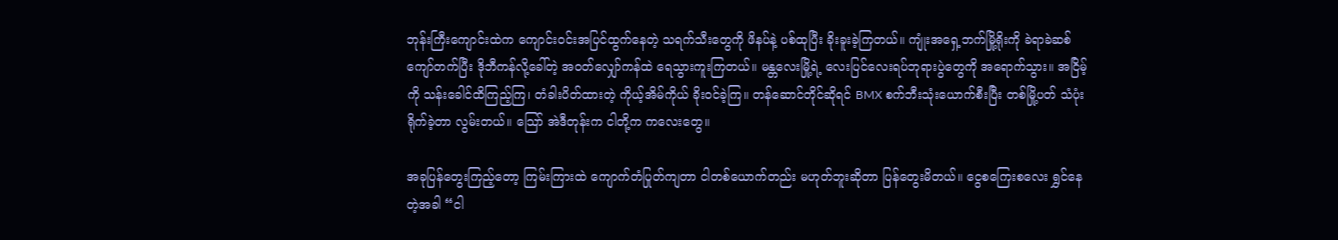ဘုန်းကြီးကျောင်းထဲက ကျောင်းဝင်းအပြင်ထွက်နေတဲ့ သရက်သီးတွေကို ဖိနပ်နဲ့ ပစ်ထုပြီး ခိုးခူးခဲ့ကြတယ်။ ကျုံးအရှေ့ဘက်မြို့ရိုးကို ခဲရာခဲဆစ်ကျော်တက်ပြီး ဒိုဘီကန်လို့ခေါ်တဲ့ အဝတ်လျှော်ကန်ထဲ ရေသွားကူးကြတယ်။ မန္တလေးမြို့ရဲ့ လေးပြင်လေးရပ်ဘုရားပွဲတွေကို အရောက်သွား။ အငြိမ့်ကို သန်းခေါင်ထိကြည့်ကြ၊ တံခါးပိတ်ထားတဲ့ ကိုယ့်အိမ်ကိုယ် ခိုးဝင်ခဲ့ကြ။ တန်ဆောင်တိုင်ဆိုရင် BMX စက်ဘီးသုံးယောက်စီးပြီး တစ်မြို့ပတ် သံပုံးရိုက်ခဲ့တာ လွမ်းတယ်။ သြော် အဲဒီတုန်းက ငါတို့က ကလေးတွေ။

အခုပြန်တွေးကြည့်တော့ ကြမ်းကြားထဲ ကျောက်တံပြုတ်ကျတာ ငါတစ်ယောက်တည်း မဟုတ်ဘူးဆိုတာ ပြန်တွေးမိတယ်။ ငွေစကြေးစလေး ရွှင်နေတဲ့အခါ “ငါ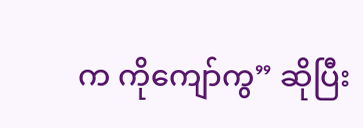က ကိုကျော်ကွ” ဆိုပြီး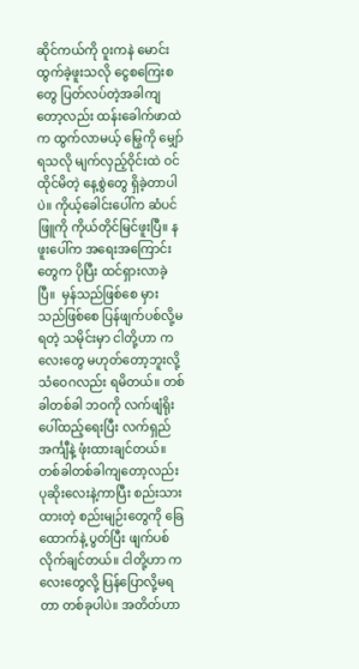ဆိုင်ကယ်ကို ဝူးကနဲ မောင်းထွက်ခဲ့ဖူးသလို ငွေစကြေးစတွေ ပြတ်လပ်တဲ့အခါကျတော့လည်း ထန်းခေါက်ဖာထဲက ထွက်လာမယ့် မြွေကို မျှော်ရသလို မျက်လှည့်ဝိုင်းထဲ ဝင်ထိုင်မိတဲ့ နေ့စွဲတွေ ရှိခဲ့တာပါပဲ။ ကိုယ့်ခေါင်းပေါ်က ဆံပင်ဖြူကို ကိုယ်တိုင်မြင်ဖူးပြီ။ နဖူးပေါ်က အရေးအကြောင်းတွေက ပိုပြီး ထင်ရှားလာခဲ့ပြီ။  မှန်သည်ဖြစ်စေ မှားသည်ဖြစ်စေ ပြန်ဖျက်ပစ်လို့မရတဲ့ သမိုင်းမှာ ငါတို့ဟာ ကလေးတွေ မဟုတ်တော့ဘူးလို့ သံဝေဂလည်း ရမိတယ်။ တစ်ခါတစ်ခါ ဘဝကို လက်ဖျံရိုးပေါ်ထည့်ရေးပြီး လက်ရှည်အင်္ကျီနဲ့ ဖုံးထားချင်တယ်။ တစ်ခါတစ်ခါကျတော့လည်း ပုဆိုးလေးနဲ့ကာပြီး စည်းသားထားတဲ့ စည်းမျဉ်းတွေကို ခြေထောက်နဲ့ ပွတ်ပြီး ဖျက်ပစ်လိုက်ချင်တယ်။ ငါတို့ဟာ ကလေးတွေလို့ ပြန်ပြောလို့မရတာ တစ်ခုပါပဲ။ အတိတ်ဟာ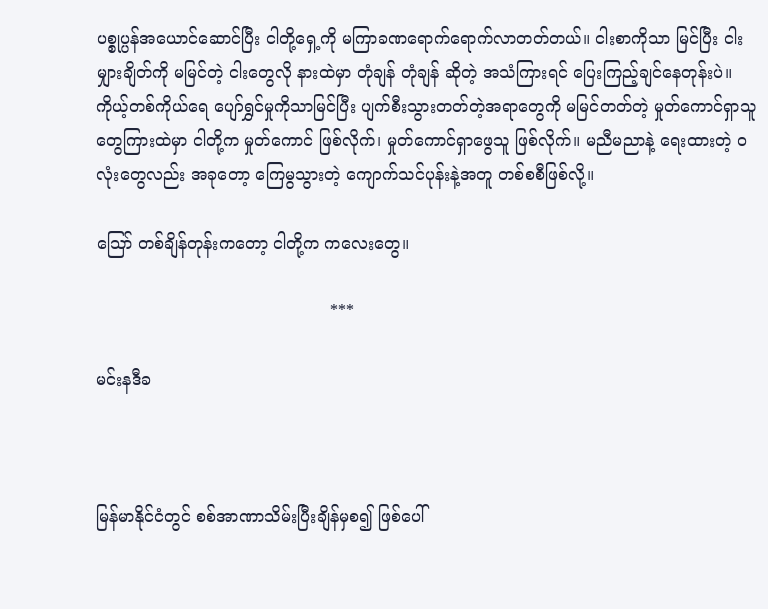ပစ္စုပ္ပန်အယောင်ဆောင်ပြီး ငါတို့ရှေ့ကို မကြာခဏရောက်ရောက်လာတတ်တယ်။ ငါးစာကိုသာ မြင်ပြီး ငါးမျှားချိတ်ကို မမြင်တဲ့ ငါးတွေလို နားထဲမှာ တုံချန် တုံချန် ဆိုတဲ့ အသံကြားရင် ပြေးကြည့်ချင်နေတုန်းပဲ။ ကိုယ့်တစ်ကိုယ်ရေ ပျော်ရွှင်မှုကိုသာမြင်ပြီး ပျက်စီးသွားတတ်တဲ့အရာတွေကို မမြင်တတ်တဲ့ မှုတ်ကောင်ရှာသူတွေကြားထဲမှာ ငါတို့က မှုတ်ကောင် ဖြစ်လိုက်၊ မှုတ်ကောင်ရှာဖွေသူ ဖြစ်လိုက်။ မညီမညာနဲ့ ရေးထားတဲ့ ဝလုံးတွေလည်း အခုတော့ ကြေမွသွားတဲ့ ကျောက်သင်ပုန်းနဲ့အတူ တစ်စစီဖြစ်လို့။

သြော် တစ်ချိန်တုန်းကတော့ ငါတို့က ကလေးတွေ။

                                             ***

မင်းနဒီခ



မြန်မာနိုင်ငံတွင် စစ်အာဏာသိမ်းပြီးချိန်မှစ၍ ဖြစ်ပေါ်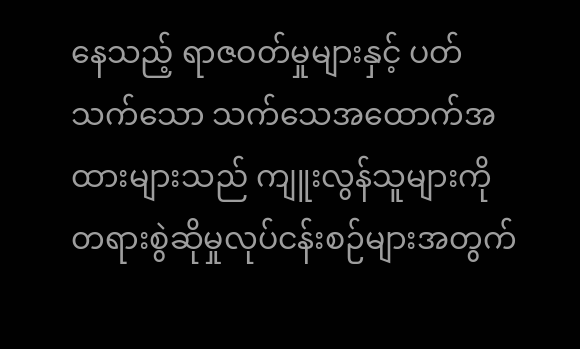နေသည့် ရာဇဝတ်မှုများနှင့် ပတ်သက်သော သက်သေအထောက်အထားများသည် ကျူးလွန်သူများကို တရားစွဲဆိုမှုလုပ်ငန်းစဉ်များအတွက်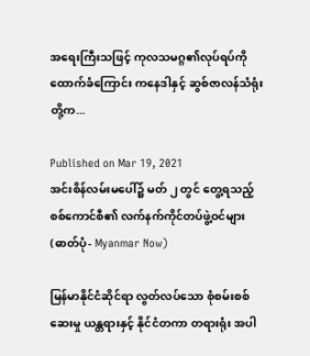အရေးကြီးသဖြင့် ကုလသမဂ္ဂ၏လုပ်ရပ်ကို ထောက်ခံကြောင်း ကနေဒါနှင့် ဆွစ်ဇာလန်သံရုံးတို့က...

Published on Mar 19, 2021
အင်းစိန်လမ်းမပေါ်၌ မတ် ၂ တွင် တွေ့ရသည့် စစ်ကောင်စီ၏ လက်နက်ကိုင်တပ်ဖွဲ့ဝင်များ (ဓာတ်ပုံ- Myanmar Now)

မြန်မာနိုင်ငံဆိုင်ရာ လွတ်လပ်သော စုံစမ်းစစ်ဆေးမှု ယန္တရားနှင့် နိုင်ငံတကာ တရားရုံး အပါ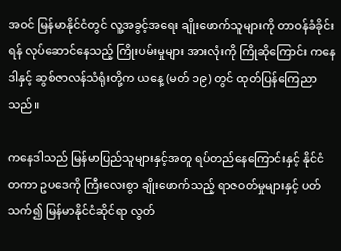အဝင် မြန်မာနိုင်ငံတွင် လူ့အခွင့်အရေး ချိုးဖောက်သူများကို တာဝန်ခံခိုင်းရန် လုပ်ဆောင်နေသည့် ကြိုးပမ်းမှုများ အားလုံးကို ကြိုဆိုကြောင်း ကနေဒါနှင့် ဆွစ်ဇာလန်သံရုံးတို့က ယနေ့ (မတ် ၁၉) တွင် ထုတ်ပြန်ကြေညာသည်။

ကနေဒါသည် မြန်မာပြည်သူများနှင့်အတူ ရပ်တည်နေကြောင်းနှင့် နိုင်ငံတကာ ဥပဒေကို ကြီးလေးစွာ ချိုးဖောက်သည့် ရာဇဝတ်မှုများနှင့် ပတ်သက်၍ မြန်မာနိုင်ငံဆိုင်ရာ လွတ်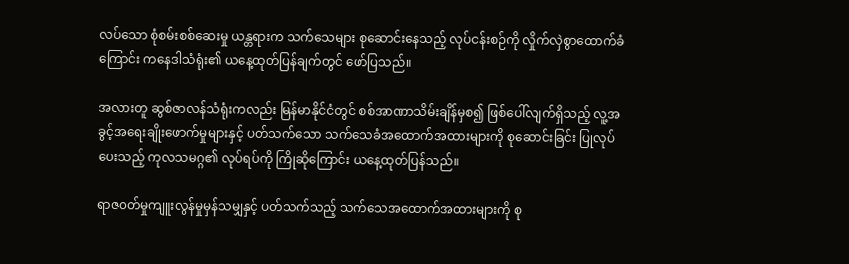လပ်သော စုံစမ်းစစ်ဆေးမှု ယန္တရားက သက်သေများ စုဆောင်းနေသည့် လုပ်ငန်းစဉ်ကို လှိုက်လှဲစွာထောက်ခံကြောင်း ကနေဒါသံရုံး၏ ယနေ့ထုတ်ပြန်ချက်တွင် ဖော်ပြသည်။

အလားတူ ဆွစ်ဇာလန်သံရုံးကလည်း မြန်မာနိုင်ငံတွင် စစ်အာဏာသိမ်းချိန်မှစ၍ ဖြစ်ပေါ်လျက်ရှိသည့် လူ့အခွင့်အရေးချိုးဖောက်မှုများနှင့် ပတ်သက်သော သက်သေခံအထောက်အထားများကို စုဆောင်းခြင်း ပြုလုပ်ပေးသည့် ကုလသမဂ္ဂ၏ လုပ်ရပ်ကို ကြိုဆိုကြောင်း ယနေ့ထုတ်ပြန်သည်။

ရာဇ၀တ်မှုကျူးလွန်မှုမှန်သမျှနှင့် ပတ်သက်သည့် သက်သေအထောက်အထားများကို စု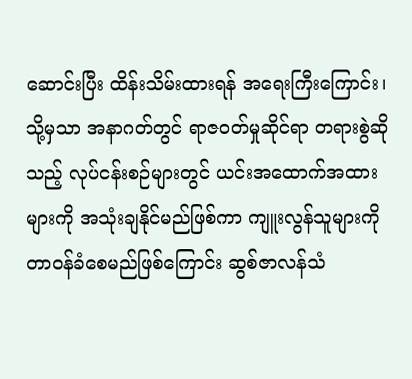ဆောင်းပြီး ထိန်းသိမ်းထားရန် အရေးကြီးကြောင်း၊ သို့မှသာ အနာဂတ်တွင် ရာဇဝတ်မှုဆိုင်ရာ တရားစွဲဆိုသည့် လုပ်ငန်းစဉ်များတွင် ယင်းအထောက်အထားများကို အသုံးချနိုင်မည်ဖြစ်ကာ ကျူးလွန်သူများကို တာ၀န်ခံစေမည်ဖြစ်ကြောင်း ဆွစ်ဇာလန်သံ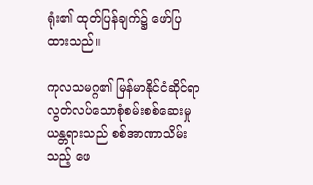ရုံး၏ ထုတ်ပြန်ချက်၌ ဖော်ပြထားသည်။

ကုလသမဂ္ဂ၏ မြန်မာနိုင်ငံဆိုင်ရာ လွတ်လပ်သောစုံစမ်းစစ်ဆေးမှုယန္တရားသည် စစ်အာဏာသိမ်းသည့် ဖေ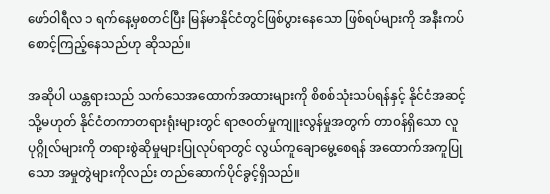ဖော်ဝါရီလ ၁ ရက်နေ့မှစတင်ပြီး မြန်မာနိုင်ငံတွင်ဖြစ်ပွားနေသော ဖြစ်ရပ်များကို အနီးကပ် စောင့်ကြည့်နေသည်ဟု ဆိုသည်။

အဆိုပါ ယန္တရားသည် သက်သေအထောက်အထားများကို စိစစ်သုံးသပ်ရန်နှင့် နိုင်ငံအဆင့် သို့မဟုတ် နိုင်ငံတကာတရားရုံးများတွင် ရာဇ၀တ်မှုကျူးလွန်မှုအတွက် တာ၀န်ရှိသော လူပုဂ္ဂိုလ်များကို တရားစွဲဆိုမှုများပြုလုပ်ရာတွင် လွယ်ကူချောမွေ့စေရန် အထောက်အကူပြုသော အမှုတွဲများကိုလည်း တည်ဆောက်ပိုင်ခွင့်ရှိသည်။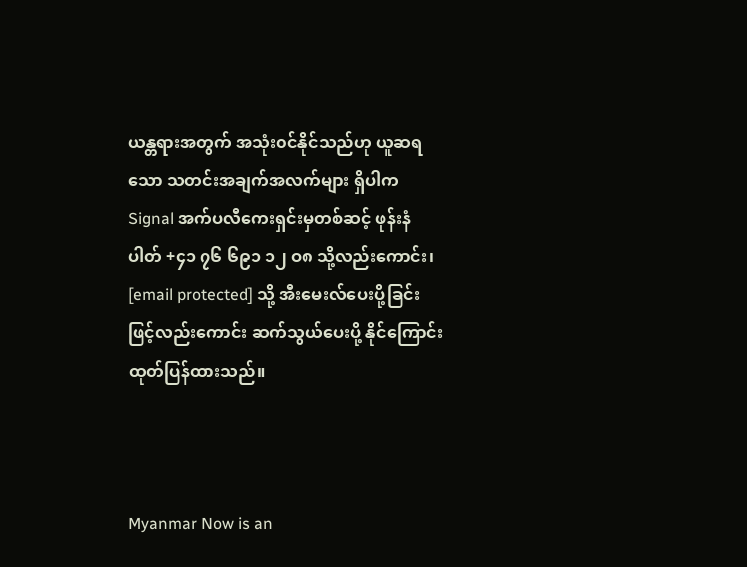ယန္တရားအတွက် အသုံး၀င်နိုင်သည်ဟု ယူဆရသော သတင်းအချက်အလက်များ ရှိပါက Signal အက်ပလီကေးရှင်းမှတစ်ဆင့် ဖုန်းနံပါတ် +၄၁ ၇၆ ၆၉၁ ၁၂ ဝ၈ သို့လည်းကောင်း၊ [email protected] သို့ အီးမေးလ်ပေးပို့ခြင်းဖြင့်လည်းကောင်း ဆက်သွယ်ပေးပို့ နိုင်ကြောင်း ထုတ်ပြန်ထားသည်။



Myanmar Now is an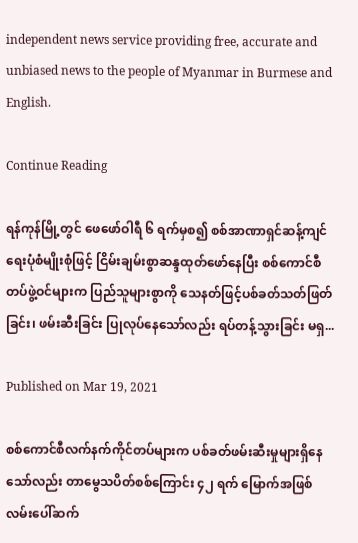independent news service providing free, accurate and unbiased news to the people of Myanmar in Burmese and English.

Continue Reading

ရန်ကုန်မြို့တွင် ဖေဖော်ဝါရီ ၆ ရက်မှစ၍ စစ်အာဏာရှင်ဆန့်ကျင်ရေးပုံစံမျိုးစုံဖြင့် ငြိမ်းချမ်းစွာဆန္ဒထုတ်ဖော်နေပြီး စစ်ကောင်စီတပ်ဖွဲ့ဝင်များက ပြည်သူများစွာကို သေနတ်ဖြင့်ပစ်ခတ်သတ်ဖြတ်ခြင်း၊ ဖမ်းဆီးခြင်း ပြုလုပ်နေသော်လည်း ရပ်တန့်သွားခြင်း မရှ...

Published on Mar 19, 2021

စစ်ကောင်စီလက်နက်ကိုင်တပ်များက ပစ်ခတ်ဖမ်းဆီးမှုများရှိနေသော်လည်း တာမွေသပိတ်စစ်ကြောင်း ၄၂ ရက် မြောက်အဖြစ် လမ်းပေါ်ဆက်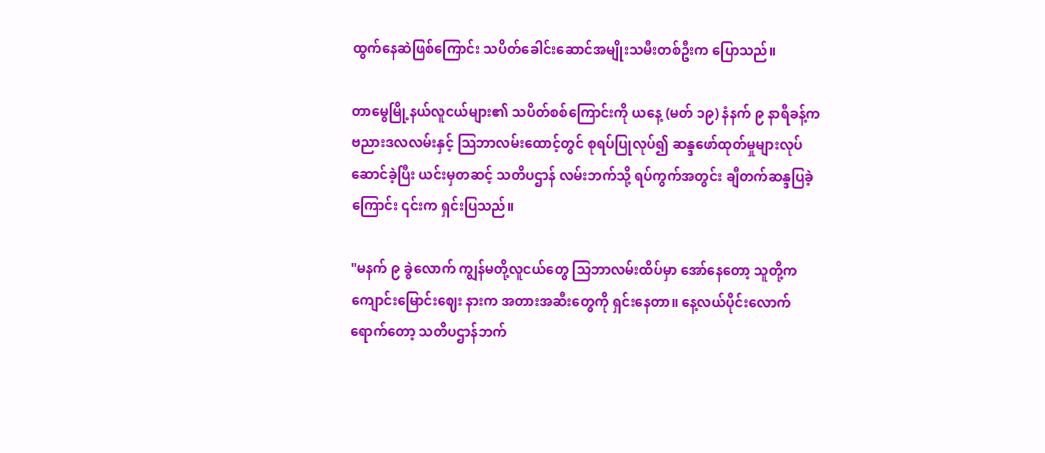ထွက်နေဆဲဖြစ်ကြောင်း သပိတ်ခေါင်းဆောင်အမျိုးသမီးတစ်ဦးက ပြောသည်။

တာမွေမြို့နယ်လူငယ်များ၏ သပိတ်စစ်ကြောင်းကို ယနေ့ (မတ် ၁၉) နံနက် ၉ နာရီခန့်က ဗညားဒလလမ်းနှင့် သြဘာလမ်းထောင့်တွင် စုရပ်ပြုလုပ်၍ ဆန္ဒဖော်ထုတ်မှုများလုပ်ဆောင်ခဲ့ပြီး ယင်းမှတဆင့် သတိပဌာန် လမ်းဘက်သို့ ရပ်ကွက်အတွင်း ချီတက်ဆန္ဒပြခဲ့ကြောင်း ၎င်းက ရှင်းပြသည်။

"မနက် ၉ ခွဲလောက် ကျွန်မတို့လူငယ်တွေ သြဘာလမ်းထိပ်မှာ အော်နေတော့ သူတို့က ကျောင်းမြောင်းဈေး နားက အတားအဆီးတွေကို ရှင်းနေတာ။ နေ့လယ်ပိုင်းလောက်ရောက်တော့ သတိပဌာန်ဘက်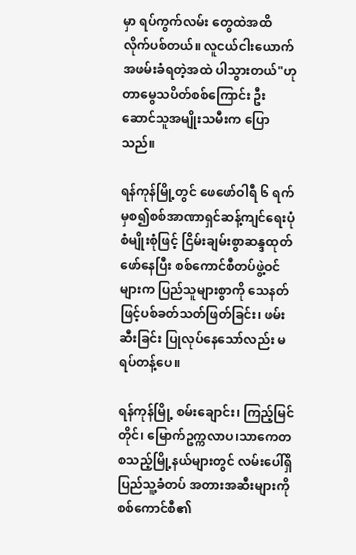မှာ ရပ်ကွက်လမ်း တွေထဲအထိ လိုက်ပစ်တယ်။ လူငယ်ငါးယောက် အဖမ်းခံရတဲ့အထဲ ပါသွားတယ်"ဟု တာမွေသပိတ်စစ်ကြောင်း ဦးဆောင်သူအမျိုးသမီးက ပြောသည်။

ရန်ကုန်မြို့တွင် ဖေဖော်ဝါရီ ၆ ရက်မှစ၍စစ်အာဏာရှင်ဆန့်ကျင်ရေးပုံစံမျိုးစုံဖြင့် ငြိမ်းချမ်းစွာဆန္ဒထုတ်ဖော်နေပြီး စစ်ကောင်စီတပ်ဖွဲ့ဝင်များက ပြည်သူများစွာကို သေနတ်ဖြင့်ပစ်ခတ်သတ်ဖြတ်ခြင်း၊ ဖမ်းဆီးခြင်း ပြုလုပ်နေသော်လည်း မရပ်တန့်ပေ။

ရန်ကုန်မြို့ စမ်းချောင်း၊ ကြည့်မြင်တိုင်၊ မြောက်ဥက္ကလာပ၊သာကေတ စသည့်မြို့နယ်များတွင် လမ်းပေါ်ရှိ ပြည်သူ့ခံတပ် အတားအဆီးများကို စစ်ကောင်စီ၏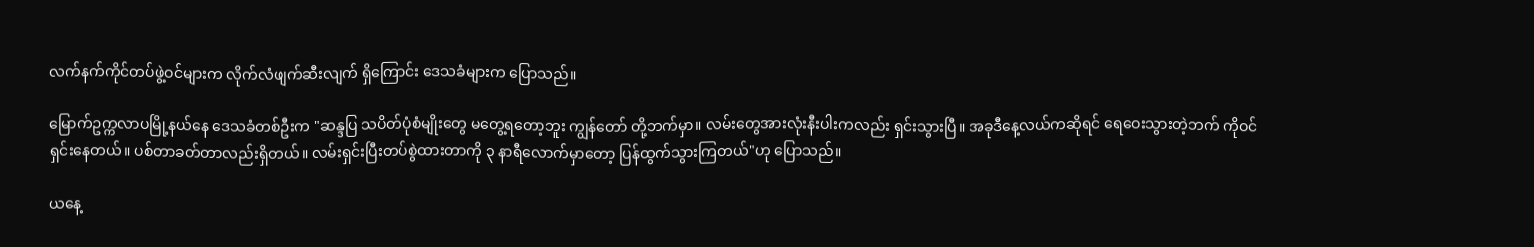လက်နက်ကိုင်တပ်ဖွဲ့ဝင်များက လိုက်လံဖျက်ဆီးလျက် ရှိကြောင်း ဒေသခံများက ပြောသည်။

မြောက်ဥက္ကလာပမြို့နယ်နေ ဒေသခံတစ်ဦးက "ဆန္ဒပြ သပိတ်ပုံစံမျိုးတွေ မတွေ့ရတော့ဘူး ကျွန်တော် တို့ဘက်မှာ။ လမ်းတွေအားလုံးနီးပါးကလည်း ရှင်းသွားပြီ။ အခုဒီနေ့လယ်ကဆိုရင် ရေဝေးသွားတဲ့ဘက် ကိုဝင်ရှင်းနေတယ်။ ပစ်တာခတ်တာလည်းရှိတယ်။ လမ်းရှင်းပြီးတပ်စွဲထားတာကို ၃ နာရီလောက်မှာတော့ ပြန်ထွက်သွားကြတယ်"ဟု ပြောသည်။

ယနေ့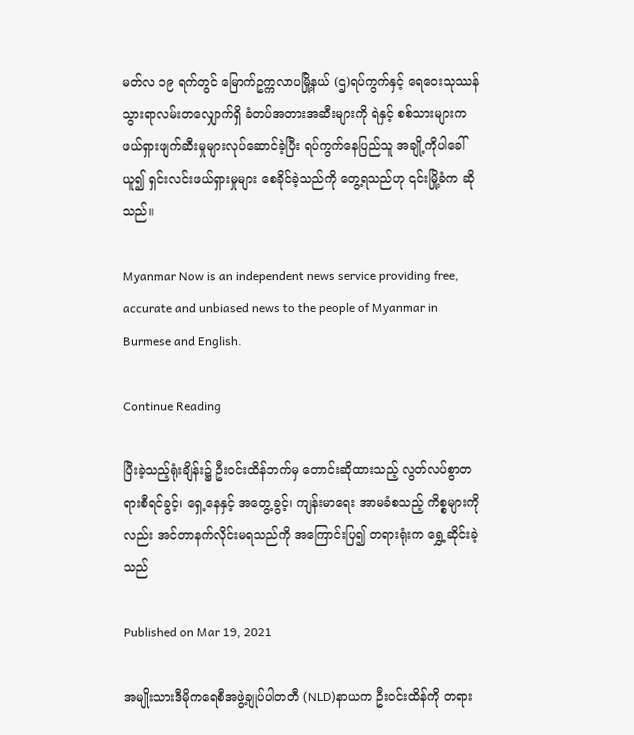မတ်လ ၁၉ ရက်တွင် မြောက်ဥက္ကလာပမြို့နယ် (ဌ)ရပ်ကွက်နှင့် ရေဝေးသုဿန်သွားရာလမ်းတလျှောက်ရှိ ခံတပ်အတားအဆီးများကို ရဲနှင့် စစ်သားများက ဖယ်ရှားဖျက်ဆီးမှုများလုပ်ဆောင်ခဲ့ပြီး ရပ်ကွက်နေပြည်သူ အချို့ကိုပါခေါ်ယူ၍ ရှင်းလင်းဖယ်ရှားမှုများ စေခိုင်ခဲ့သည်ကို တွေ့ရသည်ဟု ၎င်းမြို့ခံက ဆိုသည်။

Myanmar Now is an independent news service providing free, accurate and unbiased news to the people of Myanmar in Burmese and English.

Continue Reading

ပြီးခဲ့သည့်ရုံးချိန်း၌ ဦးဝင်းထိန်ဘက်မှ တောင်းဆိုထားသည့် လွတ်လပ်စွာတရားစီရင်ခွင့်၊ ရှေ့နေနှင့် အတွေ့ခွင့်၊ ကျန်းမာရေး အာမခံစသည့် ကိစ္စများကိုလည်း အင်တာနက်လိုင်းမရသည်ကို အကြောင်းပြ၍ တရားရုံးက ရွှေ့ဆိုင်းခဲ့သည်

Published on Mar 19, 2021

အမျိုးသားဒီမိုကရေစီအဖွဲ့ချုပ်ပါတတီ (NLD)နာယက ဦးဝင်းထိန်ကို တရား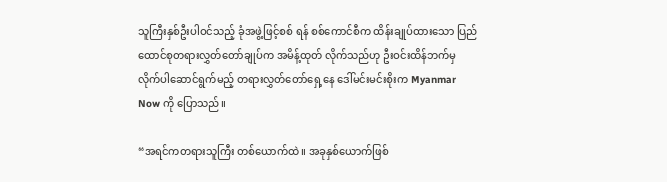သူကြီးနှစ်ဦးပါဝင်သည့် ခုံအဖွဲ့ဖြင့်စစ် ရန် စစ်ကောင်စီက ထိန်းချုပ်ထားသော ပြည်ထောင်စုတရားလွှတ်တော်ချုပ်က အမိန့်ထုတ် လိုက်သည်ဟု ဦးဝင်းထိန်ဘက်မှ လိုက်ပါဆောင်ရွက်မည့် တရားလွှတ်တော်ရှေ့နေ ဒေါ်မင်းမင်းစိုးက Myanmar Now ကို ပြောသည်။

“အရင်ကတရားသူကြီး တစ်ယောက်ထဲ။ အခုနှစ်ယောက်ဖြစ်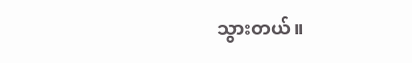သွားတယ်။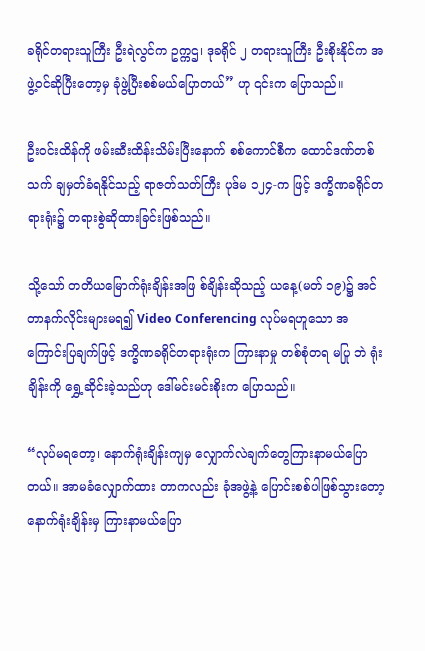ခရိုင်တရားသူကြီး ဦးရဲလွင်က ဥက္ကဌ၊ ဒုခရိုင် ၂ တရားသူကြီး ဦးစိုးနိုင်က အဖွဲ့ဝင်ဆိုပြီးတော့မှ ခုံဖွဲ့ပြီးစစ်မယ်ပြောတယ်” ဟု ၎င်းက ပြောသည်။

ဦးဝင်းထိန်ကို ဖမ်းဆီးထိန်းသိမ်းပြီးနောက် စစ်ကောင်စီက ထောင်ဒဏ်တစ်သက် ချမှတ်ခံရနိုင်သည့် ရာဇတ်သတ်ကြီး ပုဒ်မ ၁၂၄-က ဖြင့် ဒက္ခိဏခရိုင်တရားရုံး၌ တရားစွဲဆိုထားခြင်းဖြစ်သည်။

သို့သော် တတိယမြောက်ရုံးချိန်းအဖြ စ်ချိန်းဆိုသည့် ယနေ့(မတ် ၁၉)၌ အင်တာနက်လိုင်းများမရ၍ Video Conferencing လုပ်မရဟူသော အကြောင်းပြချက်ဖြင့် ဒက္ခိဏခရိုင်တရားရုံးက ကြားနာမှု တစ်စုံတရ မပြု ဘဲ ရုံးချိန်းကို ရွှေ့ဆိုင်းခဲ့သည်ဟု ဒေါ်မင်းမင်းစိုးက ပြောသည်။

“လုပ်မရတော့၊ နောက်ရုံးချိန်းကျမှ လျှောက်လဲချက်တွေကြားနာမယ်ပြောတယ်။ အာမခံလျှောက်ထား တာကလည်း ခုံအဖွဲ့နဲ့ ပြောင်းစစ်ပါဖြစ်သွားတော့ နောက်ရုံးချိန်းမှ ကြားနာမယ်ပြော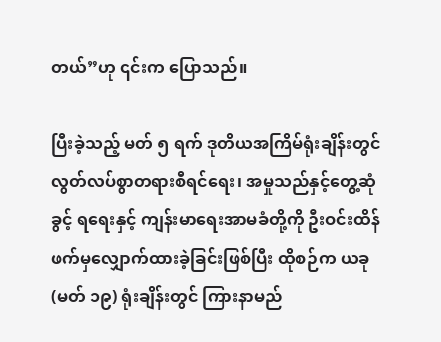တယ်”ဟု ၎င်းက ပြောသည်။

ပြီးခဲ့သည့် မတ် ၅ ရက် ဒုတိယအကြိမ်ရုံးချိန်းတွင် လွတ်လပ်စွာတရားစီရင်ရေး၊ အမှုသည်နှင့်တွေ့ဆုံခွင့် ရရေးနှင့် ကျန်းမာရေးအာမခံတို့ကို ဦးဝင်းထိန်ဖက်မှလျှောက်ထားခဲ့ခြင်းဖြစ်ပြီး ထိုစဉ်က ယခု(မတ် ၁၉) ရုံးချိန်းတွင် ကြားနာမည်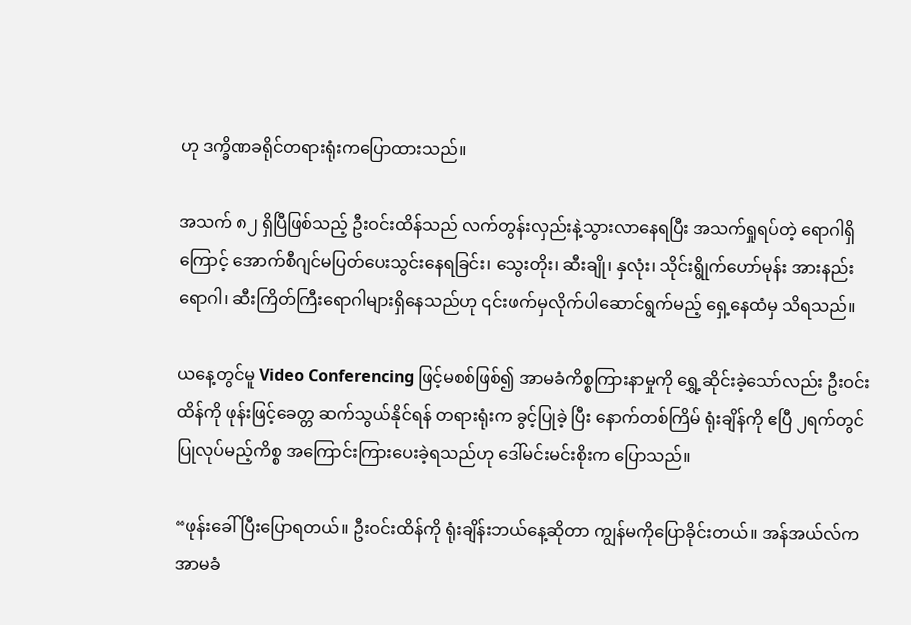ဟု ဒက္ခိဏခရိုင်တရားရုံးကပြောထားသည်။

အသက် ၈၂ ရှိပြီဖြစ်သည့် ဦးဝင်းထိန်သည် လက်တွန်းလှည်းနဲ့သွားလာနေရပြီး အသက်ရှုရပ်တဲ့ ရောဂါရှိကြောင့် အောက်စီဂျင်မပြတ်ပေးသွင်းနေရခြင်း၊ သွေးတိုး၊ ဆီးချို၊ နှလုံး၊ သိုင်းရွိုက်ဟော်မုန်း အားနည်းရောဂါ၊ ဆီးကြိတ်ကြီးရောဂါများရှိနေသည်ဟု ၎င်းဖက်မှလိုက်ပါဆောင်ရွက်မည့် ရှေ့နေထံမှ သိရသည်။

ယနေ့တွင်မူ Video Conferencing ဖြင့်မစစ်ဖြစ်၍ အာမခံကိစ္စကြားနာမှုကို ရွှေ့ဆိုင်းခဲ့သော်လည်း ဦးဝင်းထိန်ကို ဖုန်းဖြင့်ခေတ္တ ဆက်သွယ်နိုင်ရန် တရားရုံးက ခွင့်ပြုခဲ့ ပြီး နောက်တစ်ကြိမ် ရုံးချိန်ကို ဧပြီ ၂ရက်တွင်ပြုလုပ်မည့်ကိစ္စ အကြောင်းကြားပေးခဲ့ရသည်ဟု ဒေါ်မင်းမင်းစိုးက ပြောသည်။

“ဖုန်းခေါ်ပြီးပြောရတယ်။ ဦးဝင်းထိန်ကို ရုံးချိန်းဘယ်နေ့ဆိုတာ ကျွန်မကိုပြောခိုင်းတယ်။ အန်အယ်လ်က အာမခံ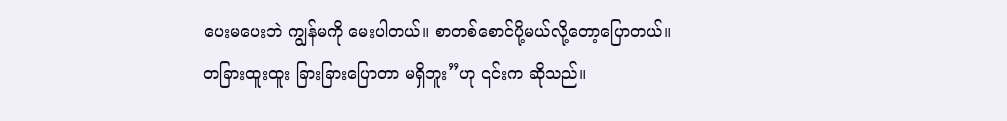ပေးမပေးဘဲ ကျွန်မကို မေးပါတယ်။ စာတစ်စောင်ပို့မယ်လို့တော့ပြောတယ်။ တခြားထူးထူး ခြားခြားပြောတာ မရှိဘူး”ဟု ၎င်းက ဆိုသည်။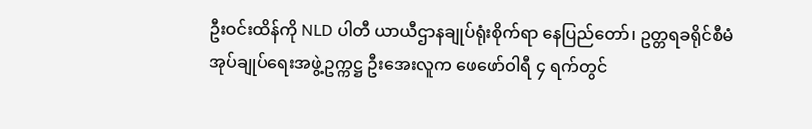ဦးဝင်းထိန်ကို NLD ပါတီ ယာယီဌာနချုပ်ရုံးစိုက်ရာ နေပြည်တော်၊ ဥတ္တရခရိုင်စီမံအုပ်ချုပ်ရေးအဖွဲ့ဥက္ကဋ္ဌ ဦးအေးလူက ဖေဖော်ဝါရီ ၄ ရက်တွင်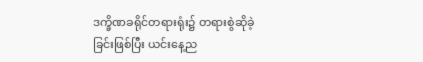ဒက္ခိဏခရိုင်တရားရုံး၌ တရားစွဲဆိုခဲ့ခြင်းဖြစ်ပြီး ယင်းနေ့ည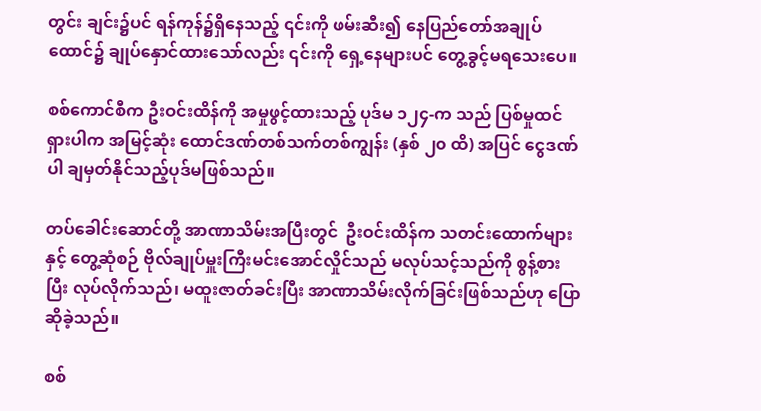တွင်း ချင်း၌ပင် ရန်ကုန်၌ရှိနေသည့် ၎င်းကို ဖမ်းဆီး၍ နေပြည်တော်အချုပ်ထောင်၌ ချုပ်နှောင်ထားသော်လည်း ၎င်းကို ရှေ့နေများပင် တွေ့ခွင့်မရသေးပေ။

စစ်ကောင်စီက ဦးဝင်းထိန်ကို အမှုဖွင့်ထားသည့် ပုဒ်မ ၁၂၄-က သည် ပြစ်မှုထင်ရှားပါက အမြင့်ဆုံး ထောင်ဒဏ်တစ်သက်တစ်ကျွန်း (နှစ် ၂၀ ထိ) အပြင် ငွေဒဏ်ပါ ချမှတ်နိုင်သည့်ပုဒ်မဖြစ်သည်။

တပ်ခေါင်းဆောင်တို့ အာဏာသိမ်းအပြီးတွင်  ဦးဝင်းထိန်က သတင်းထောက်များနှင့် တွေ့ဆုံစဉ် ဗိုလ်ချုပ်မှူးကြီးမင်းအောင်လှိုင်သည် မလုပ်သင့်သည်ကို စွန့်စားပြီး လုပ်လိုက်သည်၊ မထူးဇာတ်ခင်းပြီး အာဏာသိမ်းလိုက်ခြင်းဖြစ်သည်ဟု ပြောဆိုခဲ့သည်။

စစ်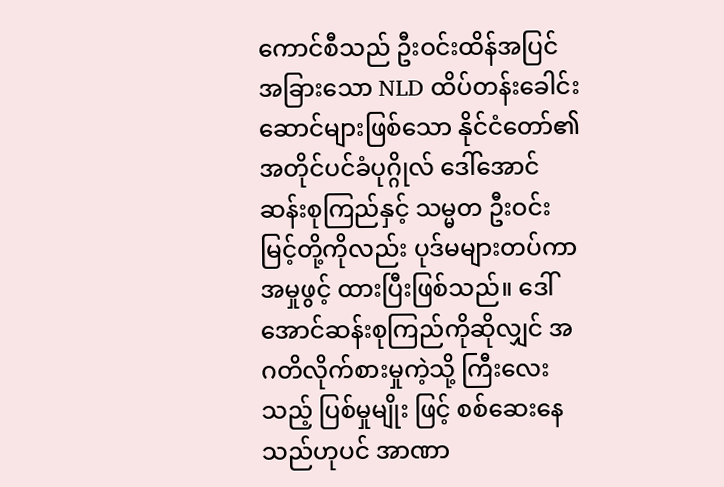ကောင်စီသည် ဦးဝင်းထိန်အပြင် အခြားသော NLD ထိပ်တန်းခေါင်းဆောင်များဖြစ်သော နိုင်ငံတော်၏ အတိုင်ပင်ခံပုဂ္ဂိုလ် ဒေါ်အောင်ဆန်းစုကြည်နှင့် သမ္မတ ဦးဝင်းမြင့်တို့ကိုလည်း ပုဒ်မများတပ်ကာ အမှုဖွင့် ထားပြီးဖြစ်သည်။ ဒေါ်အောင်ဆန်းစုကြည်ကိုဆိုလျှင် အဂတိလိုက်စားမှုကဲ့သို့ ကြီးလေးသည့် ပြစ်မှုမျိုး ဖြင့် စစ်ဆေးနေသည်ဟုပင် အာဏာ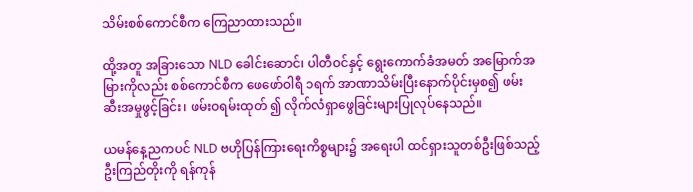သိမ်းစစ်ကောင်စီက ကြေညာထားသည်။

ထို့အတူ အခြားသော NLD ခေါင်းဆောင်၊ ပါတီဝင်နှင့် ရွေးကောက်ခံအမတ် အမြောက်အမြားကိုလည်း စစ်ကောင်စီက ဖေဖော်ဝါရီ ၁ရက် အာဏာသိမ်းပြီးနောက်ပိုင်းမှစ၍ ဖမ်းဆီးအမှုဖွင့်ခြင်း၊ ဖမ်းဝရမ်းထုတ် ၍ လိုက်လံရှာဖွေခြင်းများပြုလုပ်နေသည်။

ယမန်နေ့ညကပင် NLD ဗဟိုပြန်ကြားရေးကိစ္စများ၌ အရေးပါ ထင်ရှားသူတစ်ဦးဖြစ်သည့် ဦးကြည်တိုးကို ရန်ကုန်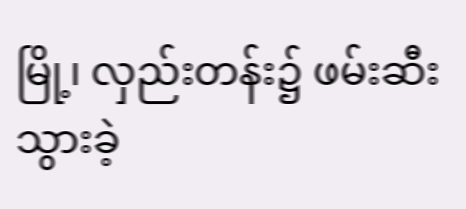မြို့၊ လှည်းတန်း၌ ဖမ်းဆီးသွားခဲ့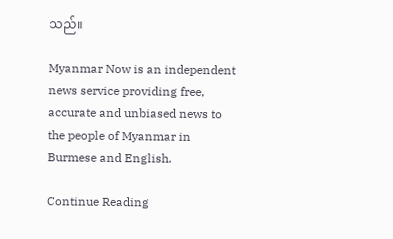သည်။

Myanmar Now is an independent news service providing free, accurate and unbiased news to the people of Myanmar in Burmese and English.

Continue Reading